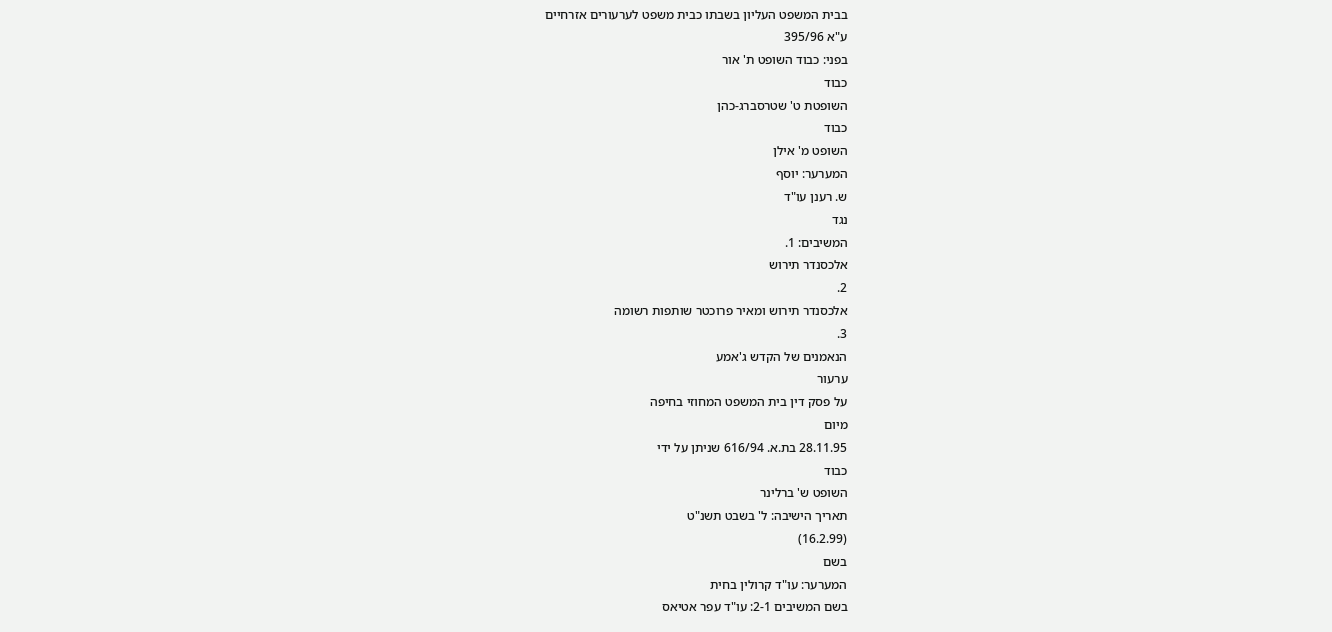בבית המשפט העליון בשבתו כבית משפט לערעורים אזרחיים
ע"א 395/96
בפני: כבוד השופט ת' אור
כבוד
השופטת ט' שטרסברג-כהן
כבוד
השופט מ' אילן
המערער: יוסף
ש. רענן עו"ד
נגד
המשיבים: 1.
אלכסנדר תירוש
2.
אלכסנדר תירוש ומאיר פרוכטר שותפות רשומה
3.
הנאמנים של הקדש ג'אמע
ערעור
על פסק דין בית המשפט המחוזי בחיפה
מיום
28.11.95 בת.א. 616/94 שניתן על ידי
כבוד
השופט ש' ברלינר
תאריך הישיבה: ל' בשבט תשנ"ט
(16.2.99)
בשם
המערער: עו"ד קרולין בחית
בשם המשיבים 2-1: עו"ד עפר אטיאס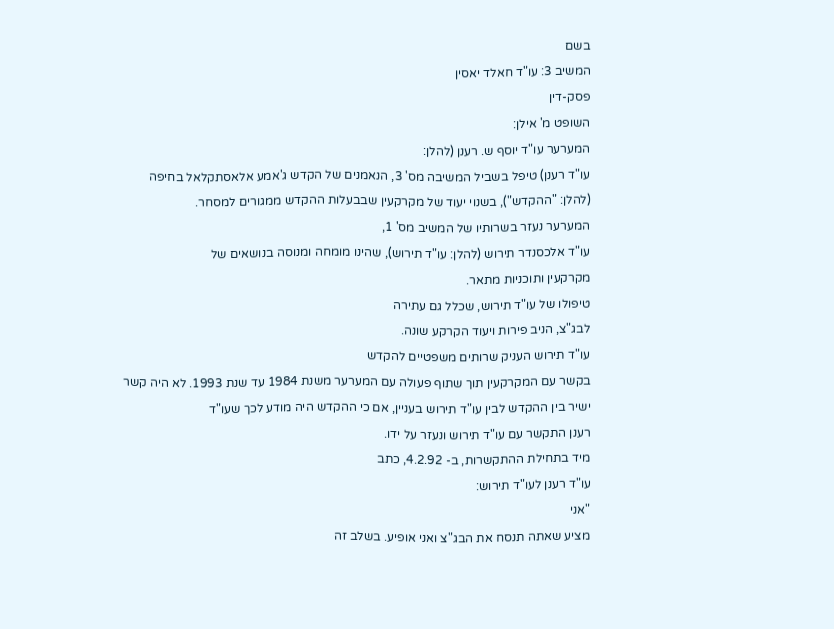בשם
המשיב 3: עו"ד חאלד יאסין
פסק-דין
השופט מ' אילן:
המערער עו"ד יוסף ש. רענן (להלן:
עו"ד רענן) טיפל בשביל המשיבה מס' 3, הנאמנים של הקדש ג'אמע אלאסתקלאל בחיפה
(להלן: "ההקדש"), בשנוי יעוד של מקרקעין שבבעלות ההקדש ממגורים למסחר.
המערער נעזר בשרותיו של המשיב מס' 1,
עו"ד אלכסנדר תירוש (להלן: עו"ד תירוש), שהינו מומחה ומנוסה בנושאים של
מקרקעין ותוכניות מתאר.
טיפולו של עו"ד תירוש, שכלל גם עתירה
לבג"צ, הניב פירות ויעוד הקרקע שונה.
עו"ד תירוש העניק שרותים משפטיים להקדש
בקשר עם המקרקעין תוך שתוף פעולה עם המערער משנת 1984 עד שנת 1993. לא היה קשר
ישיר בין ההקדש לבין עו"ד תירוש בעניין, אם כי ההקדש היה מודע לכך שעו"ד
רענן התקשר עם עו"ד תירוש ונעזר על ידו.
מיד בתחילת ההתקשרות, ב- 4.2.92, כתב
עו"ד רענן לעו"ד תירוש:
"אני
מציע שאתה תנסח את הבג"צ ואני אופיע. בשלב זה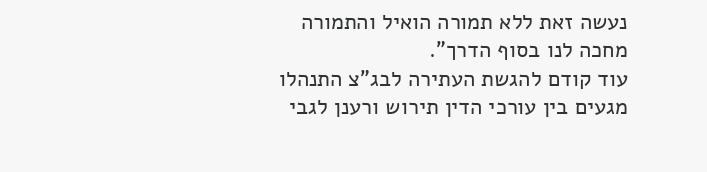נעשה זאת ללא תמורה הואיל והתמורה
מחכה לנו בסוף הדרך".
עוד קודם להגשת העתירה לבג"צ התנהלו
מגעים בין עורכי הדין תירוש ורענן לגבי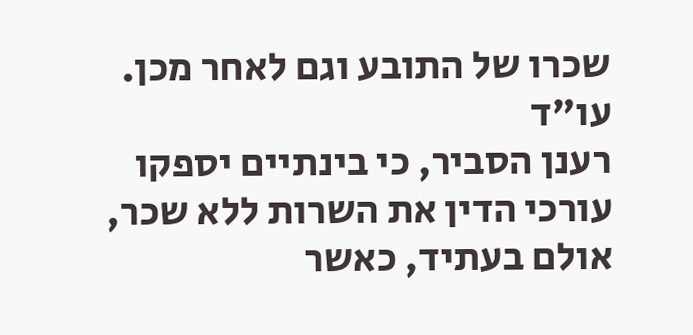שכרו של התובע וגם לאחר מכן. עו"ד
רענן הסביר, כי בינתיים יספקו עורכי הדין את השרות ללא שכר, אולם בעתיד, כאשר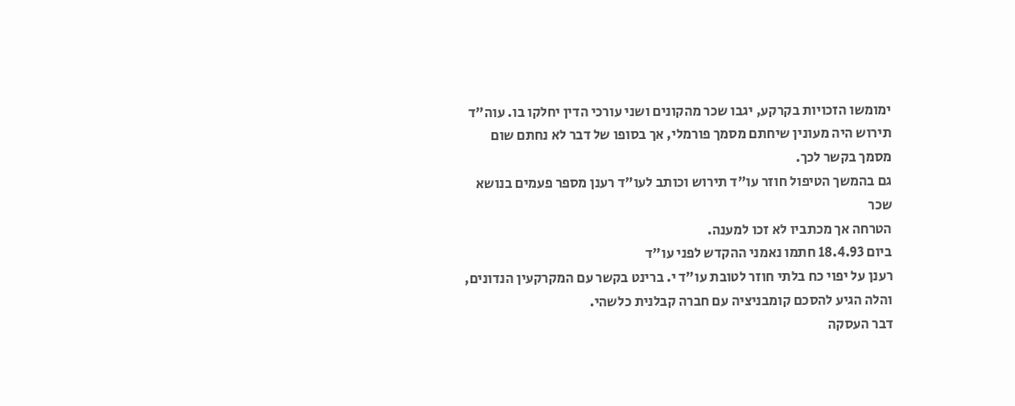ימומשו הזכויות בקרקע, יגבו שכר מהקונים ושני עורכי הדין יחלקו בו. עוה"ד
תירוש היה מעונין שיחתם מסמך פורמלי, אך בסופו של דבר לא נחתם שום מסמך בקשר לכך.
גם בהמשך הטיפול חוזר עו"ד תירוש וכותב לעו"ד רענן מספר פעמים בנושא שכר
הטרחה אך מכתביו לא זכו למענה.
ביום 18.4.93 חתמו נאמני ההקדש לפני עו"ד
רענן על יפוי כח בלתי חוזר לטובת עו"ד י. ברינט בקשר עם המקרקעין הנדונים,
והלה הגיע להסכם קומבניציה עם חברה קבלנית כלשהי.
דבר העסקה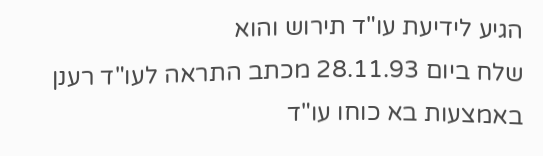הגיע לידיעת עו"ד תירוש והוא
שלח ביום 28.11.93 מכתב התראה לעו"ד רענן באמצעות בא כוחו עו"ד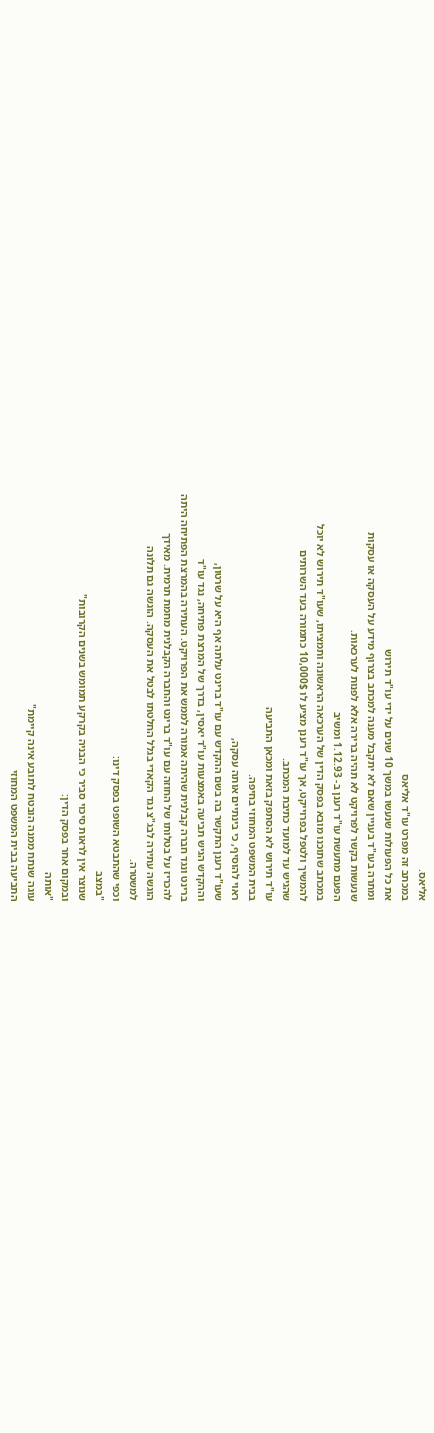אליאס.
במכתב זה מפרט עו"ד אליאס
את כל הפעולות שנעשו במשך 10 שנים על ידי עו"ד תירוש
ומתרה בעו"ד בעניין שאם לא יתקבל מענה למכתב בצרוף מידע על העסקה או עסקות
שנעשות בקשר לפרויקט לא תהיה ברירה אלא לפנות לערכאות.
הפעם מתעשת עו"ד רענן ב- 1.12.93 ומשיב
במכתב שתוכנו מובא בפסק הדין של הערכאה הראשונה ותמציתו, שעו"ד תירוש לא יוכל
להמשיך ולטפל בפרוייקט, אך עו"ד רענן מציע לו 10,000$ כתמורה בעד השרותים
שהגיש עד למועד כתיבת המכתב.
עו"ד תירוש לא הסתפק בזאת ומכאן התביעה
בבית המשפט המחוזי בחיפה.
ראוי להוסיף, כי בינתיים אותה עסקה,
שעו"ד רענן התקשר בה בשם ההקדש עם עו"ד ברינט עלתה אף היא על שרטון,
וההקדש הגיש תביעה באמצעות עו"ד יאסין, בדרך של המרצת פתיחה, נגד עו"ד
ברינט ונגד חברה קבלנית שהיתה אמורה לממש את הפרויקט. העתירה בהמרצת הפתיחה היתה
להכריז על בטלותו של החוזה עם עו"ד ברינט והחברה הקבלנית מחמת תרמית. מאידך
הוגשה עתירה לבג"צ נגד הקאדי בגלל החלטתו לבטל את העסקה. הוגשה גם תלונה
למשטרה.
וכפי שהתבטא השופט בפסק דינו:
"במצב
שנוצר אין לראות סיכוי סביר כי הבניה בקרקע תמומש בשנים הקרובות"
ובמקום אחר בפסק הדין:
"אותה
עוגה שנתח ממנה הובטח לתובע אינה קיימת"
התביעה בבית המשפט המחוזי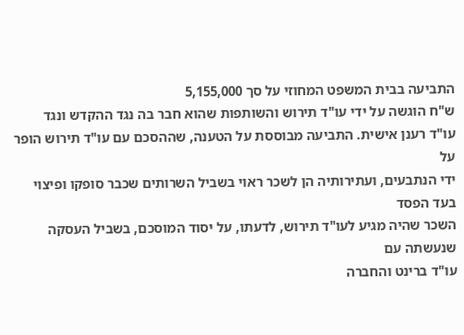התביעה בבית המשפט המחוזי על סך 5,155,000
ש"ח הוגשה על ידי עו"ד תירוש והשותפות שהוא חבר בה נגד ההקדש ונגד
עו"ד רענן אישית. התביעה מבוססת על הטענה, שההסכם עם עו"ד תירוש הופר על
ידי הנתבעים, ועתירותיה הן לשכר ראוי בשביל השרותים שכבר סופקו ופיצוי בעד הפסד
השכר שהיה מגיע לעו"ד תירוש, לדעתו, על יסוד המוסכם, בשביל העסקה שנעשתה עם
עו"ד ברינט והחברה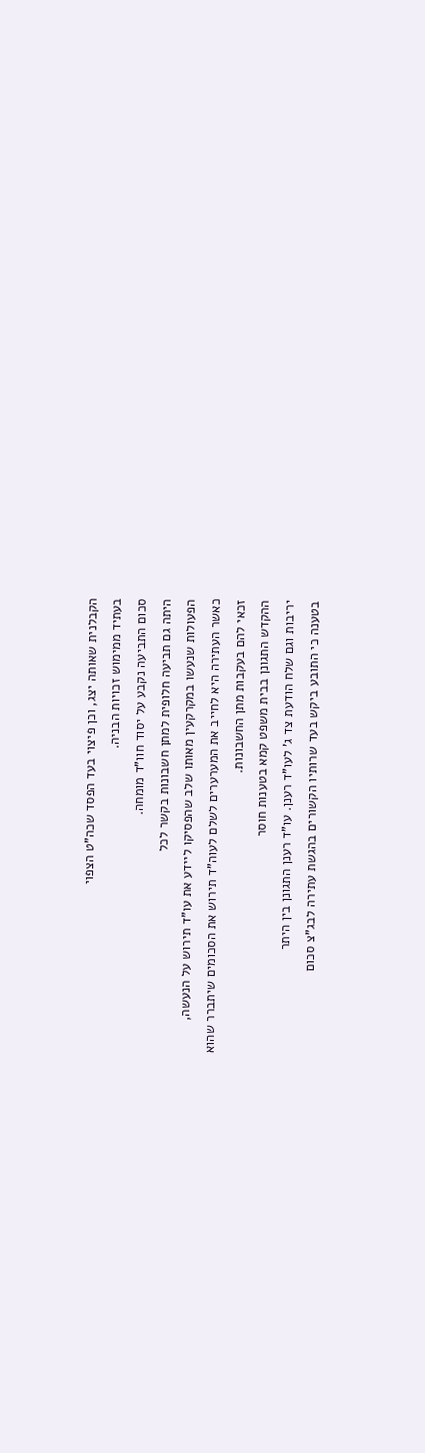הקבלנית שאותה יצג, וכן פיצוי בעד הפסד שכה"ט הצפוי
בעתיד ממימוש זכויות הבניה.
סכום התביעה נקבע על יסוד חוו"ד מומחה.
היתה גם תביעה חלופית למתן חשבונות בקשר לכל
הפעולות שנעשו במקרקעין מאותו שלב שהפסיקו ליידע את עו"ד תירוש על הנעשה,
כאשר העתירה היא לחייב את המערערים לשלם לעוה"ד תירוש את הסכומים שיתברר שהוא
זכאי להם בעקבות מתן החשבונות.
ההקדש התגונן בבית משפט קמא בטענות חוסר
יריבות וגם שלח הודעת צד ג' לעו"ד רענן. עו"ד רענן התגונן בין היתר
בטענה כי התובע ביקש בעד שרותיו הקשורים בהגשת עתירה לבג"צ סכום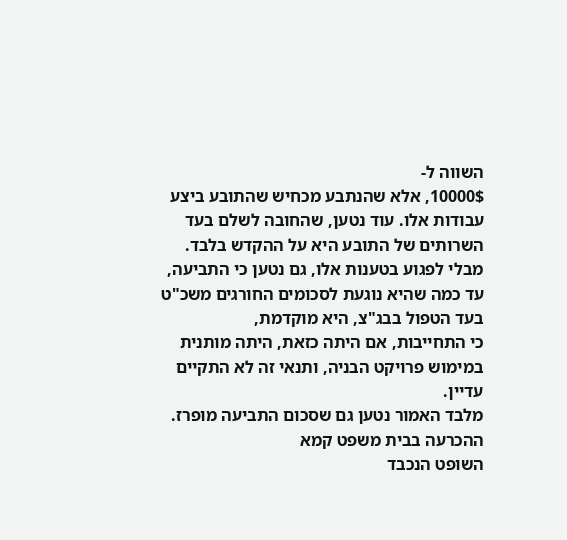השווה ל-
10000$, אלא שהנתבע מכחיש שהתובע ביצע עבודות אלו. עוד נטען, שהחובה לשלם בעד
השרותים של התובע היא על ההקדש בלבד. מבלי לפגוע בטענות אלו, גם נטען כי התביעה,
עד כמה שהיא נוגעת לסכומים החורגים משכ"ט בעד הטפול בבג"צ, היא מוקדמת,
כי התחייבות, אם היתה כזאת, היתה מותנית במימוש פרויקט הבניה, ותנאי זה לא התקיים
עדיין.
מלבד האמור נטען גם שסכום התביעה מופרז.
ההכרעה בבית משפט קמא
השופט הנכבד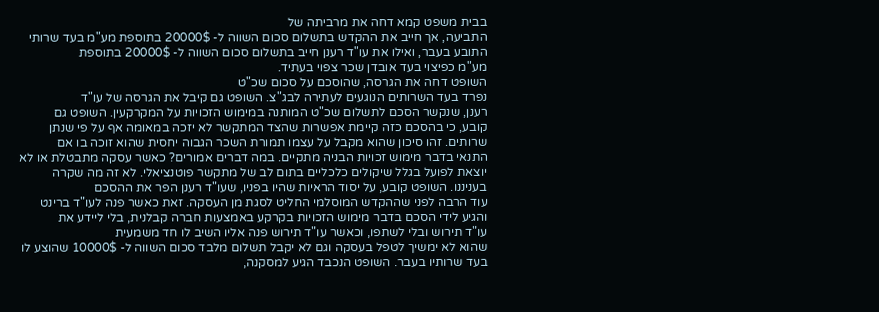בבית משפט קמא דחה את מרביתה של
התביעה, אך חייב את ההקדש בתשלום סכום השווה ל- 20000$ בתוספת מע"מ בעד שרותי
התובע בעבר, ואילו את עו"ד רענן חייב בתשלום סכום השווה ל- 20000$ בתוספת
מע"מ כפיצוי בעד אובדן שכר צפוי בעתיד.
השופט דחה את הגרסה, שהוסכם על סכום שכ"ט
נפרד בעד השרותים הנוגעים לעתירה לבג"צ. השופט גם קיבל את הגרסה של עו"ד
רענן, שנקשר הסכם לתשלום שכ"ט המותנה במימוש הזכויות על המקרקעין. השופט גם
קובע, כי בהסכם כזה קיימת אפשרות שהצד המתקשר לא יזכה במאומה אף על פי שנתן
שרותים. זהו סיכון שהוא מקבל על עצמו תמורת השכר הגבוה יחסית שהוא זוכה בו אם
התנאי בדבר מימוש זכויות הבניה מתקיים. במה דברים אמורים? כאשר עסקה מתבטלת או לא
יוצאת לפועל בגלל שיקולים כלכליים בתום לב של מתקשר פוטנציאלי. לא זה מה שקרה
בעניננו. השופט קובע, על יסוד הראיות שהיו בפניו, שעו"ד רענן הפר את ההסכם
עוד הרבה לפני שההקדש המוסלמי החליט לסגת מן העסקה. זאת כאשר פנה לעו"ד ברינט
והגיע לידי הסכם בדבר מימוש הזכויות בקרקע באמצעות חברה קבלנית, בלי ליידע את
עו"ד תירוש ובלי לשתפו, וכאשר עו"ד תירוש פנה אליו השיב לו חד משמעית
שהוא לא ימשיך לטפל בעסקה וגם לא יקבל תשלום מלבד סכום השווה ל- 10000$ שהוצע לו
בעד שרותיו בעבר. השופט הנכבד הגיע למסקנה,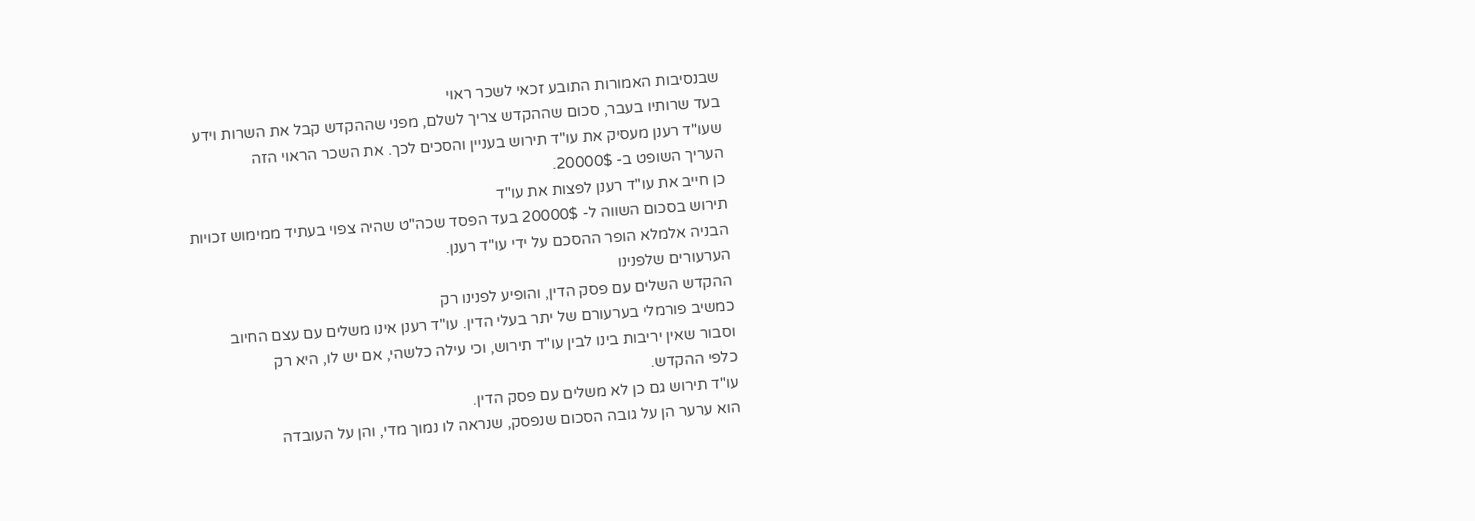שבנסיבות האמורות התובע זכאי לשכר ראוי
בעד שרותיו בעבר, סכום שההקדש צריך לשלם, מפני שההקדש קבל את השרות וידע
שעו"ד רענן מעסיק את עו"ד תירוש בעניין והסכים לכך. את השכר הראוי הזה
העריך השופט ב- 20000$.
כן חייב את עו"ד רענן לפצות את עו"ד
תירוש בסכום השווה ל- 20000$ בעד הפסד שכה"ט שהיה צפוי בעתיד ממימוש זכויות
הבניה אלמלא הופר ההסכם על ידי עו"ד רענן.
הערעורים שלפנינו
ההקדש השלים עם פסק הדין, והופיע לפנינו רק
כמשיב פורמלי בערעורם של יתר בעלי הדין. עו"ד רענן אינו משלים עם עצם החיוב
וסבור שאין יריבות בינו לבין עו"ד תירוש, וכי עילה כלשהי, אם יש לו, היא רק
כלפי ההקדש.
עו"ד תירוש גם כן לא משלים עם פסק הדין.
הוא ערער הן על גובה הסכום שנפסק, שנראה לו נמוך מדי, והן על העובדה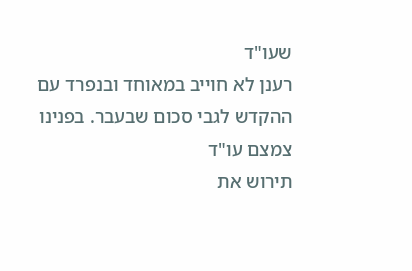שעו"ד
רענן לא חוייב במאוחד ובנפרד עם ההקדש לגבי סכום שבעבר. בפנינו צמצם עו"ד
תירוש את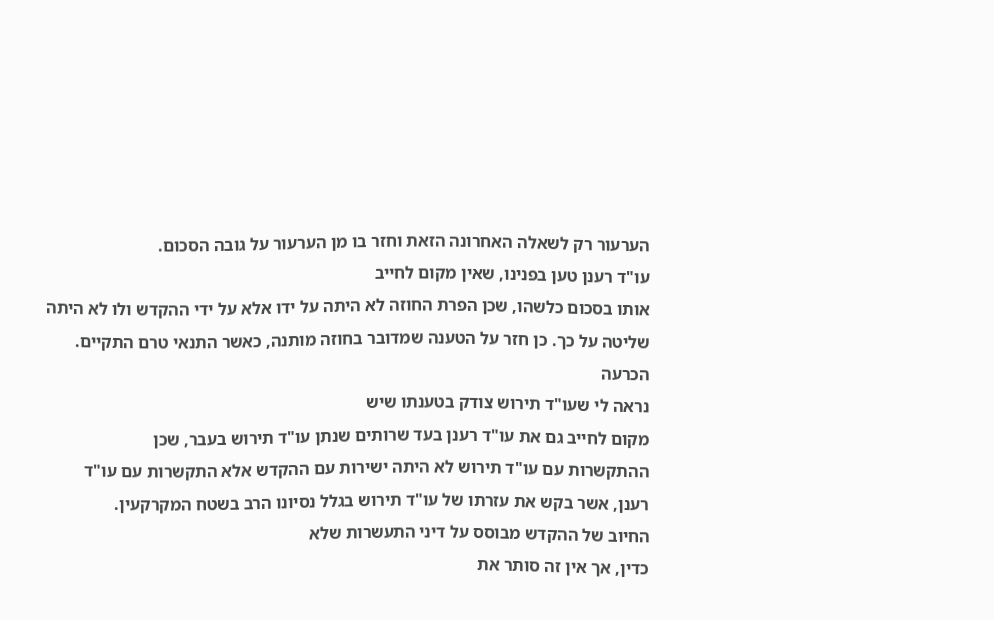הערעור רק לשאלה האחרונה הזאת וחזר בו מן הערעור על גובה הסכום.
עו"ד רענן טען בפנינו, שאין מקום לחייב
אותו בסכום כלשהו, שכן הפרת החוזה לא היתה על ידו אלא על ידי ההקדש ולו לא היתה
שליטה על כך. כן חזר על הטענה שמדובר בחוזה מותנה, כאשר התנאי טרם התקיים.
הכרעה
נראה לי שעו"ד תירוש צודק בטענתו שיש
מקום לחייב גם את עו"ד רענן בעד שרותים שנתן עו"ד תירוש בעבר, שכן
ההתקשרות עם עו"ד תירוש לא היתה ישירות עם ההקדש אלא התקשרות עם עו"ד
רענן, אשר בקש את עזרתו של עו"ד תירוש בגלל נסיונו הרב בשטח המקרקעין.
החיוב של ההקדש מבוסס על דיני התעשרות שלא
כדין, אך אין זה סותר את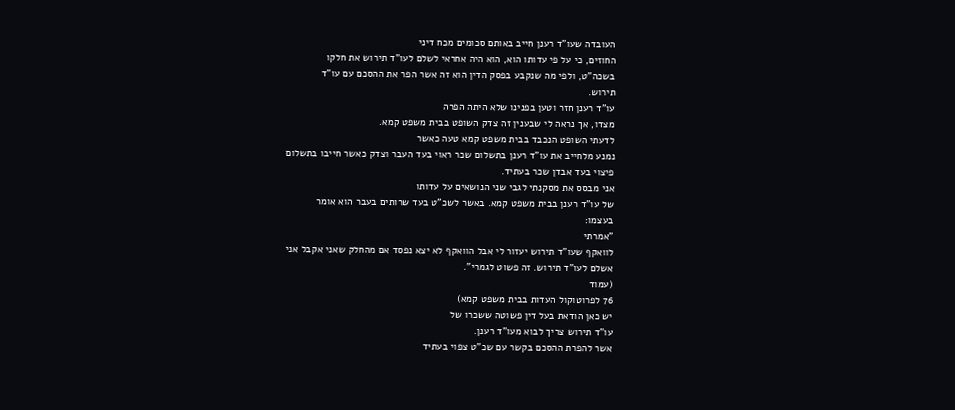העובדה שעו"ד רענן חייב באותם סכומים מכח דיני
החוזים, כי על פי עדותו הוא, הוא היה אחראי לשלם לעו"ד תירוש את חלקו
בשכה"ט, ולפי מה שנקבע בפסק הדין הוא זה אשר הפר את ההסכם עם עו"ד
תירוש.
עו"ד רענן חזר וטען בפנינו שלא היתה הפרה
מצדו, אך נראה לי שבענין זה צדק השופט בבית משפט קמא.
לדעתי השופט הנכבד בבית משפט קמא טעה כאשר
נמנע מלחייב את עו"ד רענן בתשלום שכר ראוי בעד העבר וצדק כאשר חייבו בתשלום
פיצוי בעד אבדן שכר בעתיד.
אני מבסס את מסקנתי לגבי שני הנושאים על עדותו
של עו"ד רענן בבית משפט קמא. באשר לשכ"ט בעד שרותים בעבר הוא אומר
בעצמו:
"אמרתי
לוואקף שעו"ד תירוש יעזור לי אבל הוואקף לא יצא נפסד אם מהחלק שאני אקבל אני
אשלם לעו"ד תירוש. זה פשוט לגמרי".
(עמוד
76 לפרוטוקול העדות בבית משפט קמא)
יש כאן הודאת בעל דין פשוטה ששכרו של
עו"ד תירוש צריך לבוא מעו"ד רענן.
אשר להפרת ההסכם בקשר עם שכ"ט צפוי בעתיד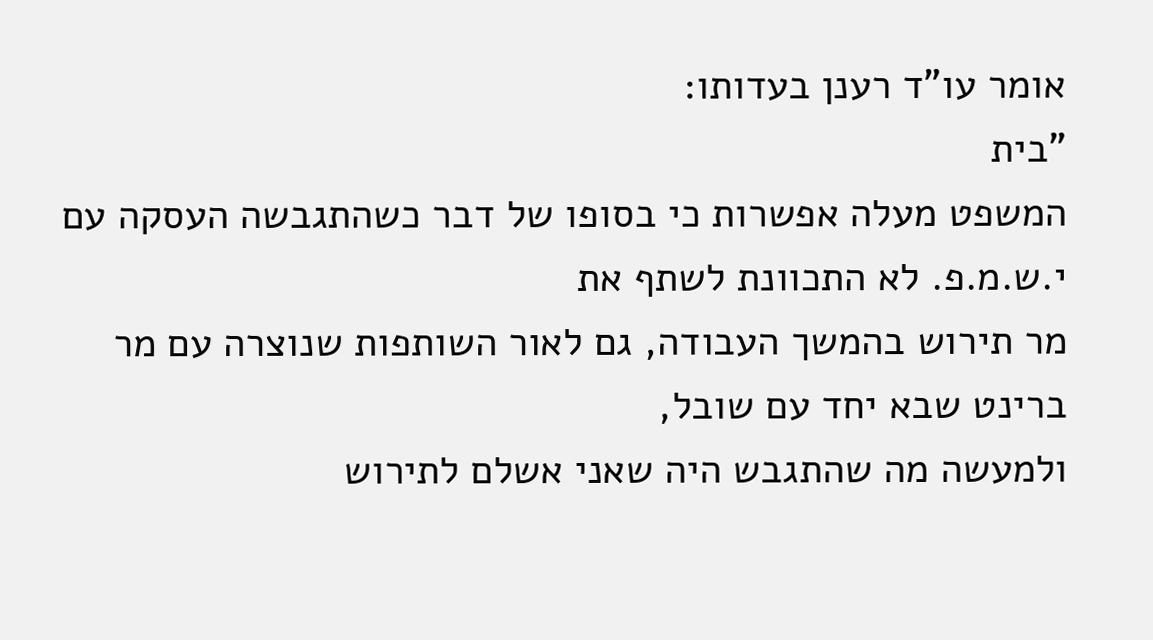אומר עו"ד רענן בעדותו:
"בית
המשפט מעלה אפשרות כי בסופו של דבר כשהתגבשה העסקה עם י.ש.מ.פ. לא התכוונת לשתף את
מר תירוש בהמשך העבודה, גם לאור השותפות שנוצרה עם מר ברינט שבא יחד עם שובל,
ולמעשה מה שהתגבש היה שאני אשלם לתירוש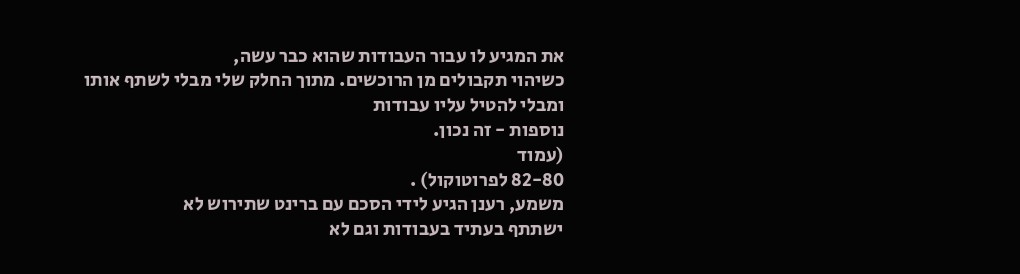את המגיע לו עבור העבודות שהוא כבר עשה,
כשיהוי תקבולים מן הרוכשים. מתוך החלק שלי מבלי לשתף אותו ומבלי להטיל עליו עבודות
נוספות - זה נכון.
(עמוד
82-80 לפרוטוקול) .
משמע, רענן הגיע לידי הסכם עם ברינט שתירוש לא
ישתתף בעתיד בעבודות וגם לא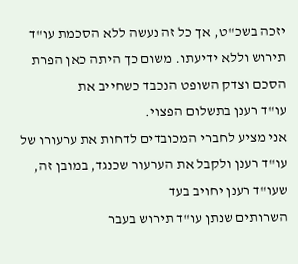יזכה בשכ"ט, אך כל זה נעשה ללא הסכמת עו"ד
תירוש וללא ידיעתו. משום כך היתה כאן הפרת הסכם וצדק השופט הנכבד כשחייב את
עו"ד רענן בתשלום הפצוי.
אני מציע לחברי המכובדים לדחות את ערעורו של
עו"ד רענן ולקבל את הערעור שכנגד, במובן זה, שעו"ד רענן יחויב בעד
השרותים שנתן עו"ד תירוש בעבר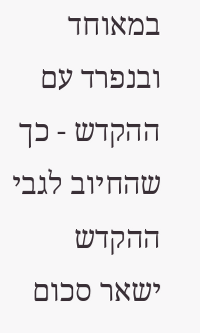במאוחד ובנפרד עם ההקדש - כך שהחיוב לגבי ההקדש
ישאר סכום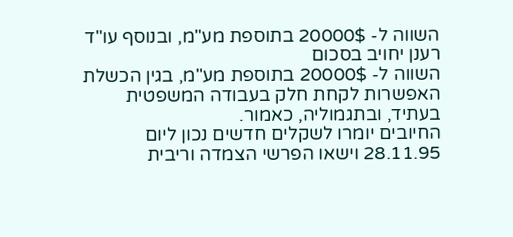השווה ל- 20000$ בתוספת מע"מ, ובנוסף עו"ד רענן יחויב בסכום
השווה ל- 20000$ בתוספת מע"מ, בגין הכשלת האפשרות לקחת חלק בעבודה המשפטית
בעתיד, ובתגמוליה, כאמור.
החיובים יומרו לשקלים חדשים נכון ליום
28.11.95 וישאו הפרשי הצמדה וריבית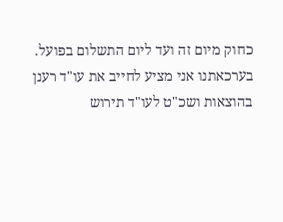כחוק מיום זה ועד ליום התשלום בפועל.
בערכאתנו אני מציע לחייב את עו"ד רענן
בהוצאות ושכ"ט לעו"ד תירוש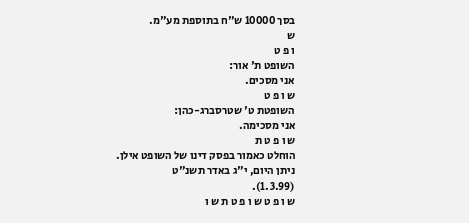בסך 10000 ש"ח בתוספת מע"מ.
ש
ו פ ט
השופט ת' אור:
אני מסכים.
ש ו פ ט
השופטת ט' שטרסברג-כהן:
אני מסכימה.
ש ו פ ט ת
הוחלט כאמור בפסק דינו של השופט אילן.
ניתן היום, י"ג באדר תשנ"ט
(1.3.99).
ש ו פ ט ש ו פ ט ת ש ו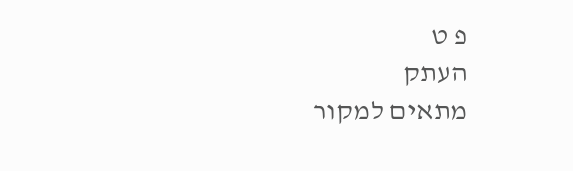פ ט
העתק
מתאים למקור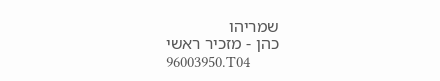שמריהו
כהן - מזכיר ראשי
96003950.T04